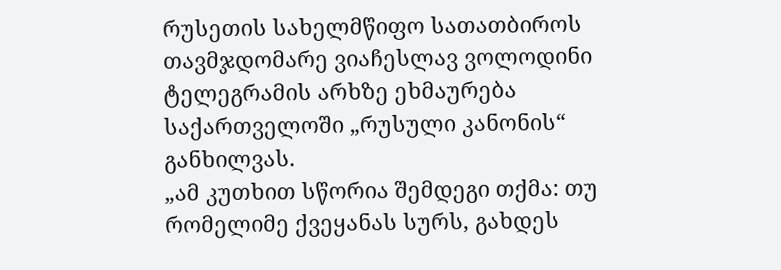რუსეთის სახელმწიფო სათათბიროს თავმჯდომარე ვიაჩესლავ ვოლოდინი ტელეგრამის არხზე ეხმაურება საქართველოში „რუსული კანონის“ განხილვას.
„ამ კუთხით სწორია შემდეგი თქმა: თუ რომელიმე ქვეყანას სურს, გახდეს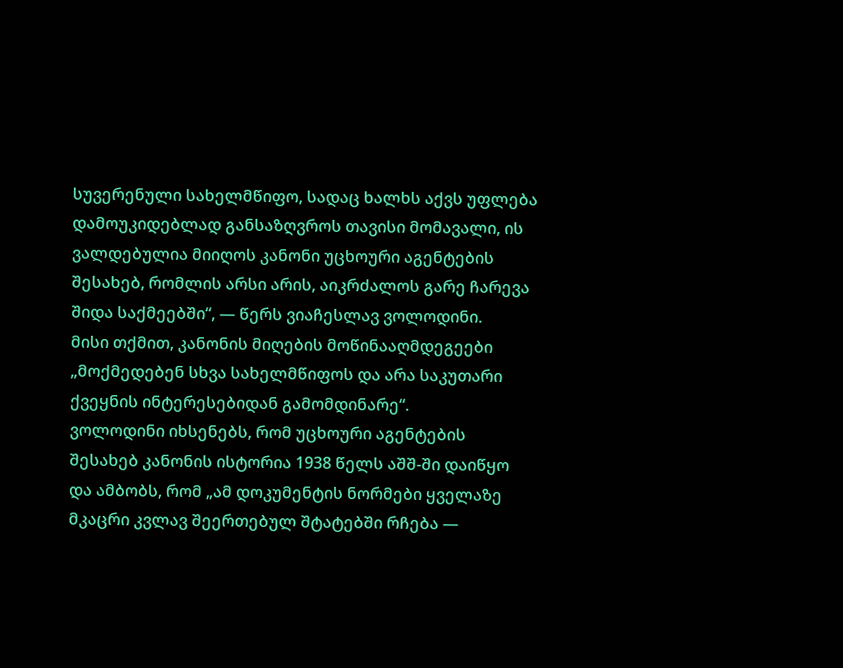სუვერენული სახელმწიფო, სადაც ხალხს აქვს უფლება დამოუკიდებლად განსაზღვროს თავისი მომავალი, ის ვალდებულია მიიღოს კანონი უცხოური აგენტების შესახებ, რომლის არსი არის, აიკრძალოს გარე ჩარევა შიდა საქმეებში“, — წერს ვიაჩესლავ ვოლოდინი.
მისი თქმით, კანონის მიღების მოწინააღმდეგეები „მოქმედებენ სხვა სახელმწიფოს და არა საკუთარი ქვეყნის ინტერესებიდან გამომდინარე“.
ვოლოდინი იხსენებს, რომ უცხოური აგენტების შესახებ კანონის ისტორია 1938 წელს აშშ-ში დაიწყო და ამბობს, რომ „ამ დოკუმენტის ნორმები ყველაზე მკაცრი კვლავ შეერთებულ შტატებში რჩება —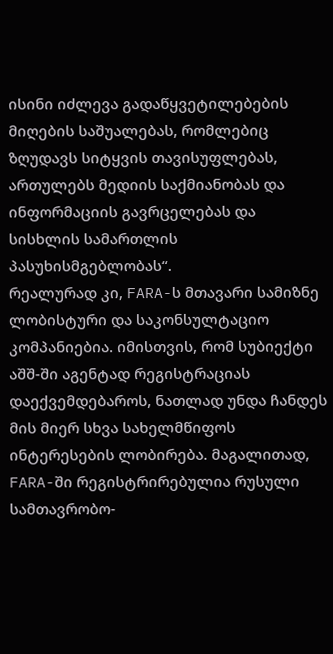ისინი იძლევა გადაწყვეტილებების მიღების საშუალებას, რომლებიც ზღუდავს სიტყვის თავისუფლებას, ართულებს მედიის საქმიანობას და ინფორმაციის გავრცელებას და სისხლის სამართლის პასუხისმგებლობას“.
რეალურად კი, FARA-ს მთავარი სამიზნე ლობისტური და საკონსულტაციო კომპანიებია. იმისთვის, რომ სუბიექტი აშშ-ში აგენტად რეგისტრაციას დაექვემდებაროს, ნათლად უნდა ჩანდეს მის მიერ სხვა სახელმწიფოს ინტერესების ლობირება. მაგალითად, FARA-ში რეგისტრირებულია რუსული სამთავრობო-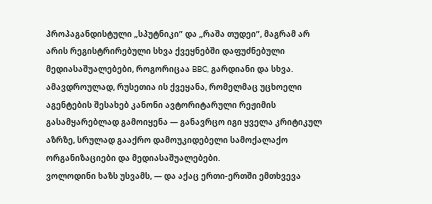პროპაგანდისტული „სპუტნიკი” და „რაშა თუდეი”, მაგრამ არ არის რეგისტრირებული სხვა ქვეყნებში დაფუძნებული მედიასაშუალებები, როგორიცაა BBC, გარდიანი და სხვა. ამავდროულად, რუსეთია ის ქვეყანა, რომელმაც უცხოელი აგენტების შესახებ კანონი ავტორიტარული რეჟიმის გასამყარებლად გამოიყენა — განავრცო იგი ყველა კრიტიკულ აზრზე, სრულად გააქრო დამოუკიდებელი სამოქალაქო ორგანიზაციები და მედიასაშუალებები.
ვოლოდინი ხაზს უსვამს, — და აქაც ერთი-ერთში ემთხვევა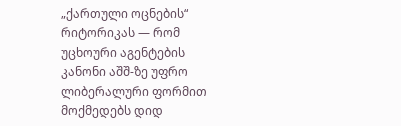„ქართული ოცნების“ რიტორიკას — რომ უცხოური აგენტების კანონი აშშ-ზე უფრო ლიბერალური ფორმით მოქმედებს დიდ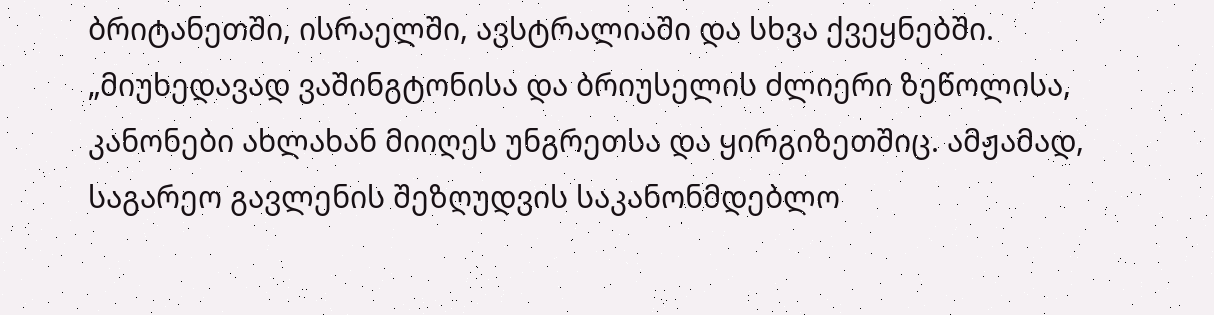ბრიტანეთში, ისრაელში, ავსტრალიაში და სხვა ქვეყნებში.
„მიუხედავად ვაშინგტონისა და ბრიუსელის ძლიერი ზეწოლისა, კანონები ახლახან მიიღეს უნგრეთსა და ყირგიზეთშიც. ამჟამად, საგარეო გავლენის შეზღუდვის საკანონმდებლო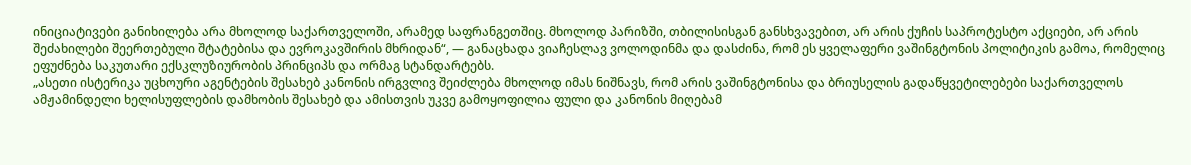ინიციატივები განიხილება არა მხოლოდ საქართველოში, არამედ საფრანგეთშიც. მხოლოდ პარიზში, თბილისისგან განსხვავებით, არ არის ქუჩის საპროტესტო აქციები, არ არის შეძახილები შეერთებული შტატებისა და ევროკავშირის მხრიდან“, — განაცხადა ვიაჩესლავ ვოლოდინმა და დასძინა, რომ ეს ყველაფერი ვაშინგტონის პოლიტიკის გამოა, რომელიც ეფუძნება საკუთარი ექსკლუზიურობის პრინციპს და ორმაგ სტანდარტებს.
„ასეთი ისტერიკა უცხოური აგენტების შესახებ კანონის ირგვლივ შეიძლება მხოლოდ იმას ნიშნავს, რომ არის ვაშინგტონისა და ბრიუსელის გადაწყვეტილებები საქართველოს ამჟამინდელი ხელისუფლების დამხობის შესახებ და ამისთვის უკვე გამოყოფილია ფული და კანონის მიღებამ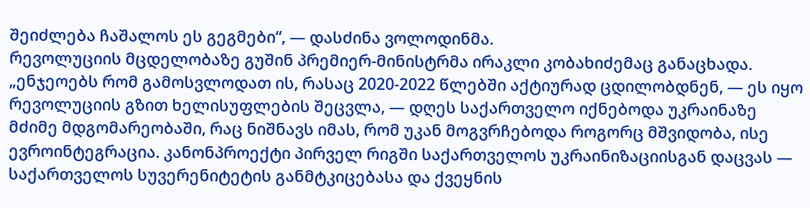შეიძლება ჩაშალოს ეს გეგმები“, — დასძინა ვოლოდინმა.
რევოლუციის მცდელობაზე გუშინ პრემიერ-მინისტრმა ირაკლი კობახიძემაც განაცხადა.
„ენჯეოებს რომ გამოსვლოდათ ის, რასაც 2020-2022 წლებში აქტიურად ცდილობდნენ, — ეს იყო რევოლუციის გზით ხელისუფლების შეცვლა, — დღეს საქართველო იქნებოდა უკრაინაზე მძიმე მდგომარეობაში, რაც ნიშნავს იმას, რომ უკან მოგვრჩებოდა როგორც მშვიდობა, ისე ევროინტეგრაცია. კანონპროექტი პირველ რიგში საქართველოს უკრაინიზაციისგან დაცვას — საქართველოს სუვერენიტეტის განმტკიცებასა და ქვეყნის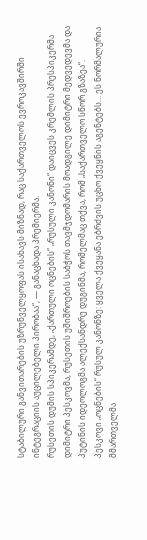სტაბილური განვითარების უზრუნველყოფას ისახავს მიზნად, რაც საქართველოს ევროკავშირში ინტეგრაციის აუცილებელი პირობაა“, — განაცხადა პრემიერმა.
რუსეთის დუმის სპიკერამდე, „ქართული ოცნების“ „რუსული კანონი“ დაიცვეს კრემლის პრესპიკერმა დიმიტრი პესკოვმა, რუსეთის უშიშროების საბჭოს თავმჯდომარის მოადგილე დიმიტრი მედვედევმა და პუტინის იდეოლოგმა ალექსანდრე დუგინმა, რომელმაც თქვა, რომ „საქართველო სწორ გზაზეა“.
პესკოვი „ოცნების“ რუსულ კანონზე: ყველა ქვეყანა ებრძვის უცხო ქვეყნის აგენტებს… ეს ნორმალურია
მმართველმა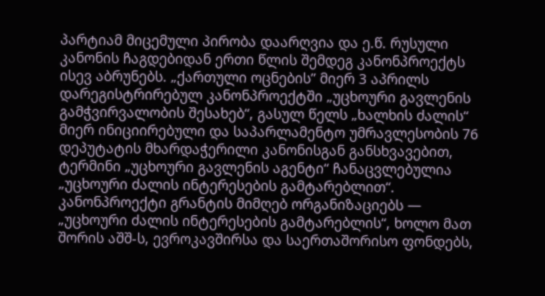პარტიამ მიცემული პირობა დაარღვია და ე.წ. რუსული კანონის ჩაგდებიდან ერთი წლის შემდეგ კანონპროექტს ისევ აბრუნებს. „ქართული ოცნების” მიერ 3 აპრილს დარეგისტრირებულ კანონპროექტში „უცხოური გავლენის გამჭვირვალობის შესახებ“, გასულ წელს „ხალხის ძალის“ მიერ ინიციირებული და საპარლამენტო უმრავლესობის 76 დეპუტატის მხარდაჭერილი კანონისგან განსხვავებით, ტერმინი „უცხოური გავლენის აგენტი“ ჩანაცვლებულია „უცხოური ძალის ინტერესების გამტარებლით“.
კანონპროექტი გრანტის მიმღებ ორგანიზაციებს — „უცხოური ძალის ინტერესების გამტარებლის“, ხოლო მათ შორის აშშ-ს, ევროკავშირსა და საერთაშორისო ფონდებს,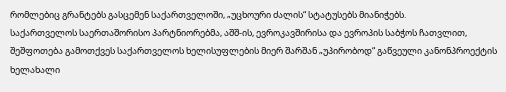რომლებიც გრანტებს გასცემენ საქართველოში, „უცხოური ძალის“ სტატუსებს მიანიჭებს.
საქართველოს საერთაშორისო პარტნიორებმა, აშშ-ის, ევროკავშირისა და ევროპის საბჭოს ჩათვლით, შეშფოთება გამოთქვეს საქართველოს ხელისუფლების მიერ შარშან „უპირობოდ“ გაწვეული კანონპროექტის ხელახალი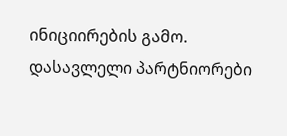ინიციირების გამო. დასავლელი პარტნიორები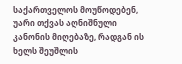საქართველოს მოუწოდებენ, უარი თქვას აღნიშნული კანონის მიღებაზე, რადგან ის ხელს შეუშლის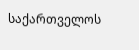საქართველოს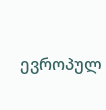ევროპულ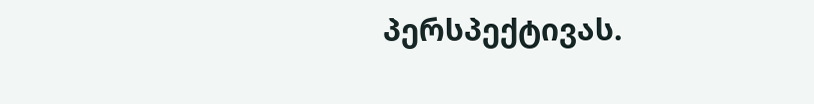პერსპექტივას.